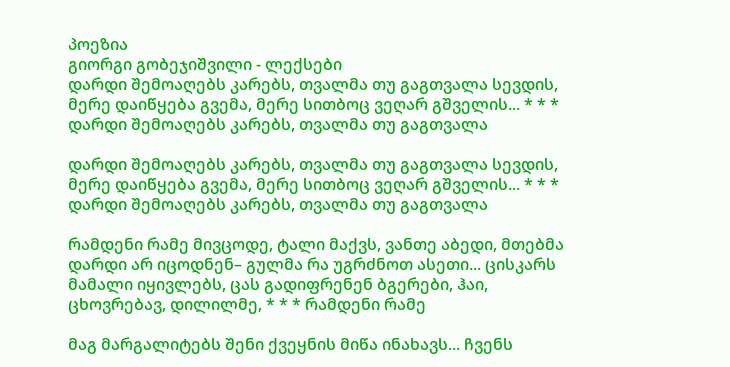პოეზია
გიორგი გობეჯიშვილი - ლექსები
დარდი შემოაღებს კარებს, თვალმა თუ გაგთვალა სევდის, მერე დაიწყება გვემა, მერე სითბოც ვეღარ გშველის... * * * დარდი შემოაღებს კარებს, თვალმა თუ გაგთვალა

დარდი შემოაღებს კარებს, თვალმა თუ გაგთვალა სევდის, მერე დაიწყება გვემა, მერე სითბოც ვეღარ გშველის... * * * დარდი შემოაღებს კარებს, თვალმა თუ გაგთვალა

რამდენი რამე მივცოდე, ტალი მაქვს, ვანთე აბედი, მთებმა დარდი არ იცოდნენ– გულმა რა უგრძნოთ ასეთი... ცისკარს მამალი იყივლებს, ცას გადიფრენენ ბგერები, ჰაი, ცხოვრებავ, დილილმე, * * * რამდენი რამე

მაგ მარგალიტებს შენი ქვეყნის მიწა ინახავს... ჩვენს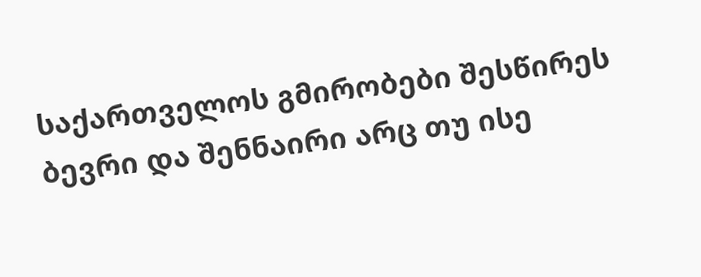საქართველოს გმირობები შესწირეს ბევრი და შენნაირი არც თუ ისე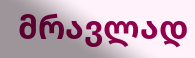მრავლად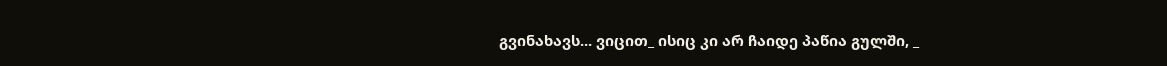გვინახავს... ვიცით_ ისიც კი არ ჩაიდე პაწია გულში, _